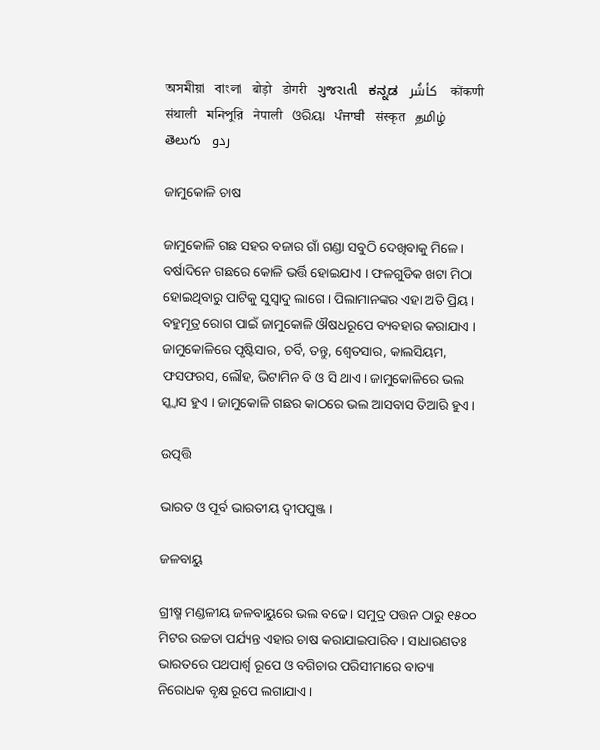অসমীয়া   বাংলা   बोड़ो   डोगरी   ગુજરાતી   ಕನ್ನಡ   كأشُر   कोंकणी   संथाली   মনিপুরি   नेपाली   ଓରିୟା   ਪੰਜਾਬੀ   संस्कृत   தமிழ்  తెలుగు   ردو

ଜାମୁକୋଳି ଚାଷ

ଜାମୁକୋଳି ଗଛ ସହର ବଜାର ଗାଁ ଗଣ୍ଡା ସବୁଠି ଦେଖିବାକୁ ମିଳେ । ବର୍ଷାଦିନେ ଗଛରେ କୋଳି ଭର୍ତ୍ତି ହୋଇଯାଏ । ଫଳଗୁଡିକ ଖଟା ମିଠା ହୋଇଥିବାରୁ ପାଟିକୁ ସୁସ୍ଵାଦୁ ଲାଗେ । ପିଲାମାନଙ୍କର ଏହା ଅତି ପ୍ରିୟ । ବହୁମୂତ୍ର ରୋଗ ପାଇଁ ଜାମୁକୋଳି ଔଷଧରୂପେ ବ୍ୟବହାର କରାଯାଏ । ଜାମୁକୋଳିରେ ପୃଷ୍ଟିସାର, ଚର୍ବି, ତନ୍ତୁ, ଶ୍ଵେତସାର, କାଲସିୟମ, ଫସଫରସ, ଲୌହ, ଭିଟାମିନ ବି ଓ ସି ଥାଏ । ଜାମୁକୋଳିରେ ଭଲ ସ୍କ୍ୱାସ ହୁଏ । ଜାମୁକୋଳି ଗଛର କାଠରେ ଭଲ ଆସବାସ ତିଆରି ହୁଏ ।

ଉତ୍ପତ୍ତି

ଭାରତ ଓ ପୂର୍ବ ଭାରତୀୟ ଦ୍ଵୀପପୁଞ୍ଜ ।

ଜଳବାୟୁ

ଗ୍ରୀଷ୍ମ ମଣ୍ଡଳୀୟ ଜଳବାୟୁରେ ଭଲ ବଢେ । ସମୁଦ୍ର ପତ୍ତନ ଠାରୁ ୧୫୦୦ ମିଟର ଉଚ୍ଚତା ପର୍ଯ୍ୟନ୍ତ ଏହାର ଚାଷ କରାଯାଇପାରିବ । ସାଧାରଣତଃ ଭାରତରେ ପଥପାର୍ଶ୍ଵ ରୂପେ ଓ ବଗିଚାର ପରିସୀମାରେ ବାତ୍ୟା ନିରୋଧକ ବୃକ୍ଷ ରୂପେ ଲଗାଯାଏ ।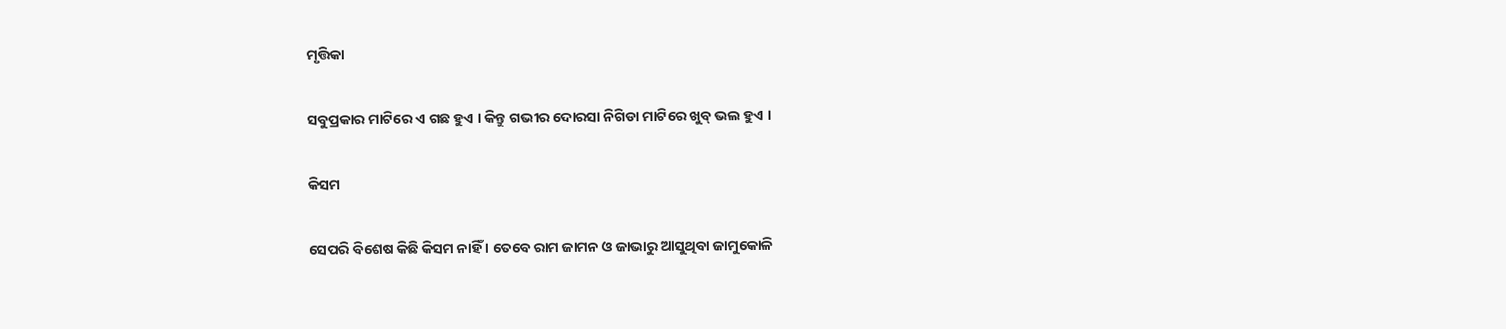ମୃତ୍ତିକା

ସବୁପ୍ରକାର ମାଟିରେ ଏ ଗଛ ହୁଏ । କିନ୍ତୁ ଗଭୀର ଦୋରସା ନିଗିଡା ମାଟିରେ ଖୁବ୍ ଭଲ ହୁଏ ।

କିସମ

ସେପରି ବିଶେଷ କିଛି କିସମ ନାହିଁ । ତେବେ ରାମ ଜାମନ ଓ ଜାଭାରୁ ଆସୁଥିବା ଜାମୁକୋଳି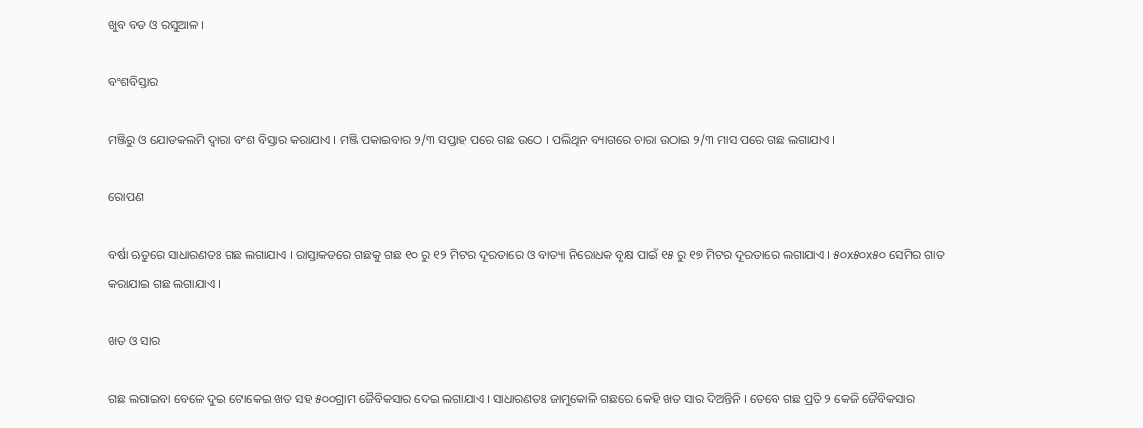ଖୁବ ବଡ ଓ ରସୁଆଳ ।

ବଂଶବିସ୍ତାର

ମଞ୍ଜିରୁ ଓ ଯୋଡକଲମି ଦ୍ଵାରା ବଂଶ ବିସ୍ତାର କରାଯାଏ । ମଞ୍ଜି ପକାଇବାର ୨/୩ ସପ୍ତାହ ପରେ ଗଛ ଉଠେ । ପଲିଥିନ ବ୍ୟାଗରେ ଚାରା ଉଠାଇ ୨/୩ ମାସ ପରେ ଗଛ ଲଗାଯାଏ ।

ରୋପଣ

ବର୍ଷା ଋତୁରେ ସାଧାରଣତଃ ଗଛ ଲଗାଯାଏ । ରାସ୍ତାକଡରେ ଗଛକୁ ଗଛ ୧୦ ରୁ ୧୨ ମିଟର ଦୂରତାରେ ଓ ବାତ୍ୟା ନିରୋଧକ ବୃକ୍ଷ ପାଇଁ ୧୫ ରୁ ୧୭ ମିଟର ଦୂରତାରେ ଲଗାଯାଏ । ୫୦x୫୦x୫୦ ସେମିର ଗାତ କରାଯାଇ ଗଛ ଲଗାଯାଏ ।

ଖତ ଓ ସାର

ଗଛ ଲଗାଇବା ବେଳେ ଦୁଇ ଟୋକେଇ ଖତ ସହ ୫୦୦ଗ୍ରାମ ଜୈବିକସାର ଦେଇ ଲଗାଯାଏ । ସାଧାରଣତଃ ଜାମୁକୋଳି ଗଛରେ କେହି ଖତ ସାର ଦିଅନ୍ତିନି । ତେବେ ଗଛ ପ୍ରତି ୨ କେଜି ଜୈବିକସାର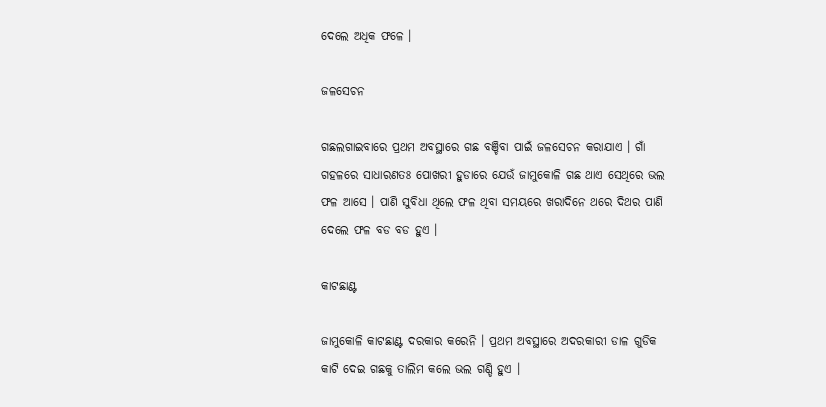ଦେଲେ ଅଧିକ ଫଳେ ।

ଜଳସେଚନ

ଗଛଲଗାଇବାରେ ପ୍ରଥମ ଅବସ୍ଥାରେ ଗଛ ବଞ୍ଚିବା ପାଇଁ ଜଳସେଚନ କରାଯାଏ । ଗାଁ ଗହଳରେ ସାଧାରଣତଃ ପୋଖରୀ ହୁଡାରେ ଯେଉଁ ଜାମୁକୋଳି ଗଛ ଥାଏ ସେଥିରେ ଭଲ ଫଳ ଆସେ । ପାଣି ସୁବିଧା ଥିଲେ ଫଳ ଥିବା ସମୟରେ ଖରାଦିନେ ଥରେ ଦିଥର ପାଣି ଦେଲେ ଫଳ ବଡ ବଡ ହୁଏ ।

କାଟଛାଣ୍ଟ

ଜାମୁକୋଳି କାଟଛାଣ୍ଟ ଦରକାର କରେନି । ପ୍ରଥମ ଅବସ୍ଥାରେ ଅଦରକାରୀ ଡାଳ ଗୁଡିକ କାଟି ଦେଇ ଗଛକୁ ତାଲିମ କଲେ ଭଲ ଗଣ୍ଡି ହୁଏ ।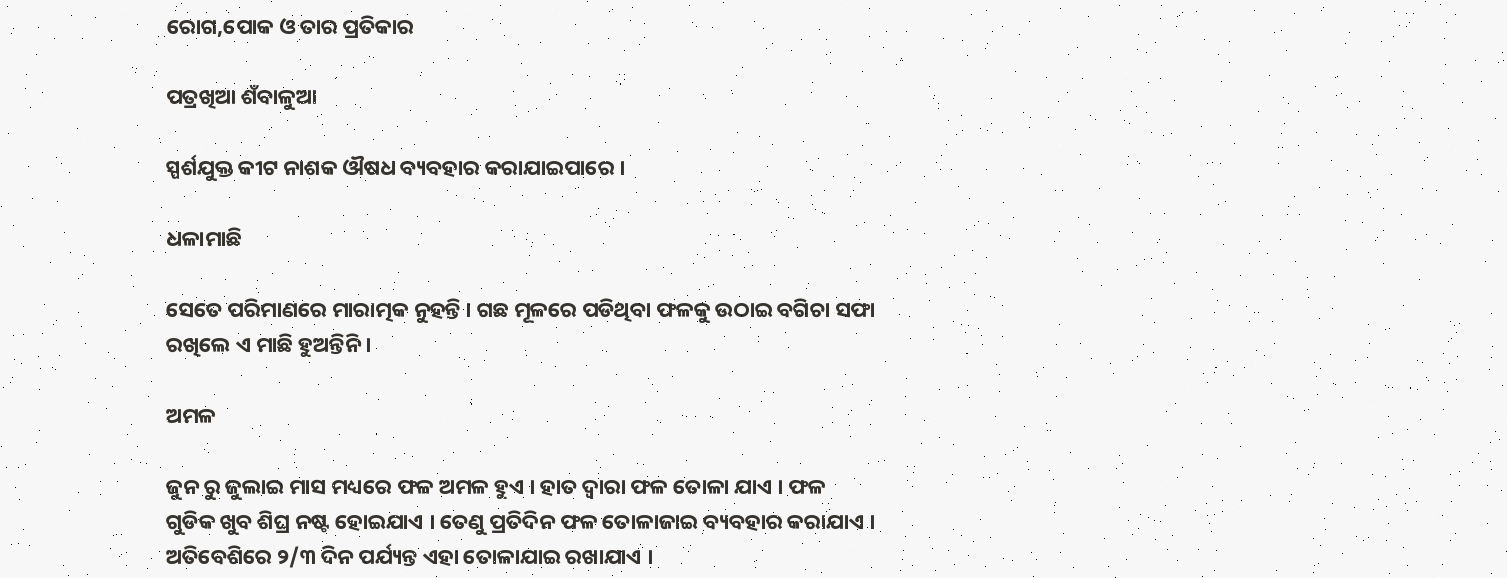ରୋଗ,ପୋକ ଓ ତାର ପ୍ରତିକାର

ପତ୍ରଖିଆ ଶଁବାଳୁଆ

ସ୍ପର୍ଶଯୁକ୍ତ କୀଟ ନାଶକ ଔଷଧ ବ୍ୟବହାର କରାଯାଇପାରେ ।

ଧଳାମାଛି

ସେତେ ପରିମାଣରେ ମାରାତ୍ମକ ନୁହନ୍ତି । ଗଛ ମୂଳରେ ପଡିଥିବା ଫଳକୁ ଉଠାଇ ବଗିଚା ସଫା ରଖିଲେ ଏ ମାଛି ହୁଅନ୍ତିନି ।

ଅମଳ

ଜୁନ ରୁ ଜୁଲାଇ ମାସ ମଧ୍ୟରେ ଫଳ ଅମଳ ହୁଏ । ହାତ ଦ୍ଵାରା ଫଳ ତୋଳା ଯାଏ । ଫଳ ଗୁଡିକ ଖୁବ ଶିଘ୍ର ନଷ୍ଟ ହୋଇଯାଏ । ତେଣୁ ପ୍ରତିଦିନ ଫଳ ତୋଳାଜାଇ ବ୍ୟବହାର କରାଯାଏ । ଅତିବେଶିରେ ୨/୩ ଦିନ ପର୍ଯ୍ୟନ୍ତ ଏହା ତୋଳାଯାଇ ରଖାଯାଏ ।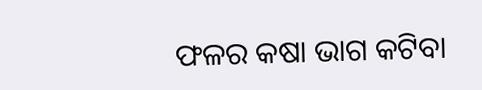ଫଳର କଷା ଭାଗ କଟିବା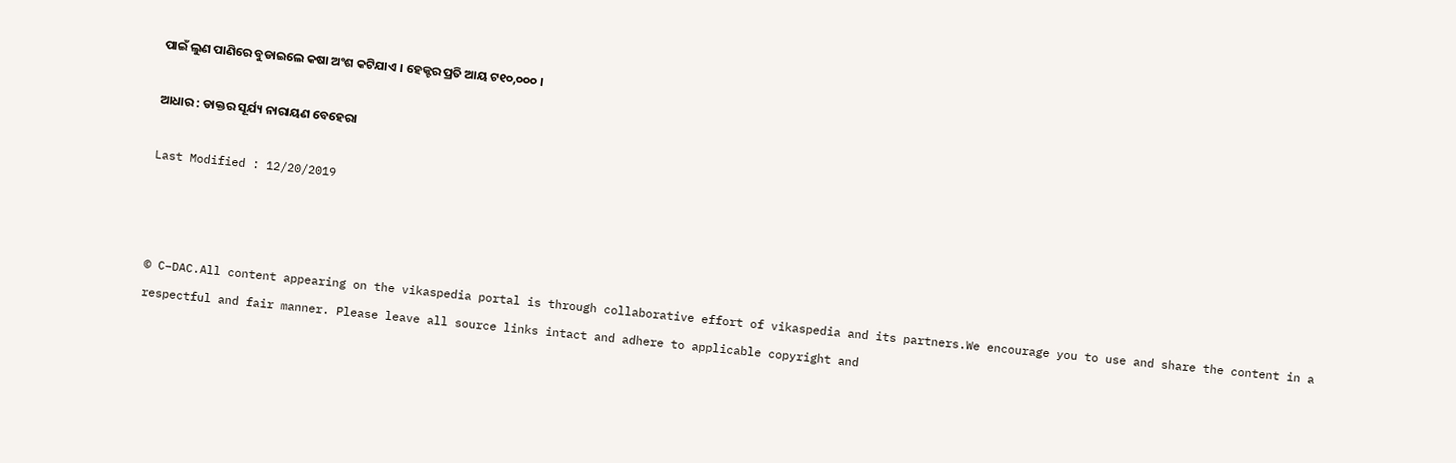ପାଇଁ ଲୁଣ ପାଣିରେ ବୁଡାଇଲେ କଷା ଅଂଶ କଟିଯାଏ । ହେକ୍ଟର ପ୍ରତି ଆୟ ଟ୧୦,୦୦୦ ।

ଆଧାର : ଡାକ୍ତର ସୂର୍ଯ୍ୟ ନାରାୟଣ ବେହେରା

Last Modified : 12/20/2019



© C–DAC.All content appearing on the vikaspedia portal is through collaborative effort of vikaspedia and its partners.We encourage you to use and share the content in a respectful and fair manner. Please leave all source links intact and adhere to applicable copyright and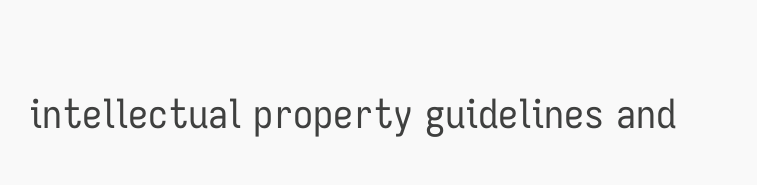intellectual property guidelines and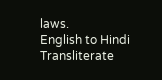laws.
English to Hindi Transliterate